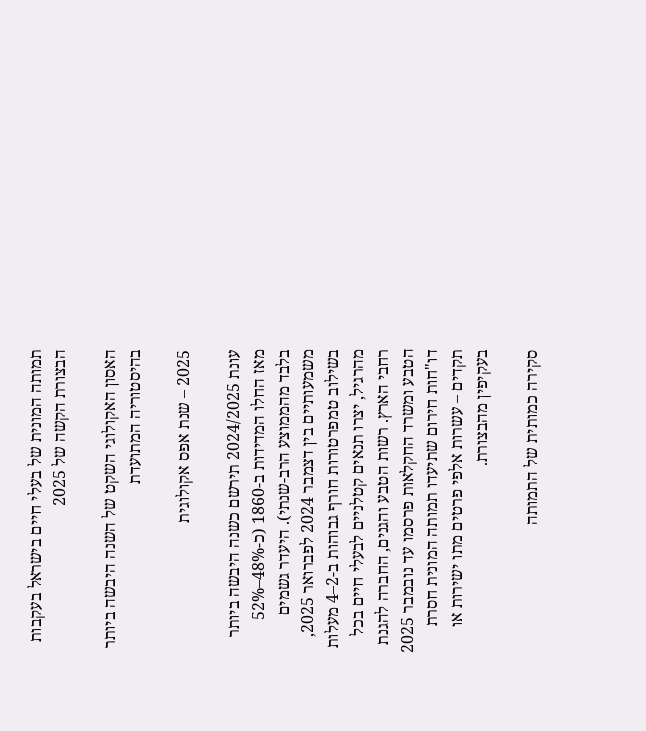תמותה המונית של בעלי חיים בישראל בעקבות הבצורת הקשה של 2025

האסון האקולוגי השקט של השנה היבשה ביותר בהיסטוריה המתועדת

2025 – שנת אפס אקולוגית

עונת 2024/2025 תירשם כשנה היבשה ביותר מאז החלו המדידות ב-1860 (כ-48%–52% בלבד מהממוצע הרב-שנתי). היעדר גשמים משמעותיים בין דצמבר 2024 לפברואר 2025, בשילוב טמפרטורות חורף גבוהות ב-2–4 מעלות מהרגיל, יצרו תנאים קטלניים לבעלי חיים בכל רחבי הארץ. רשות הטבע והגנים, החברה להגנת הטבע ומשרד החקלאות פרסמו עד נובמבר 2025 דו"חות חירום שתיעדו תמותה המונית חסרת תקדים – עשרות אלפי פרטים מתו ישירות או בעקיפין מהבצורת.

סקירה כמותית של התמותה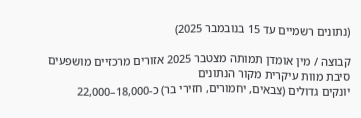(נתונים רשמיים עד 15 בנובמבר 2025)

קבוצה / מין אומדן תמותה מצטבר 2025 אזורים מרכזיים מושפעים סיבת מוות עיקרית מקור הנתונים
יונקים גדולים (צבאים, יחמורים, חזירי בר) כ-18,000–22,000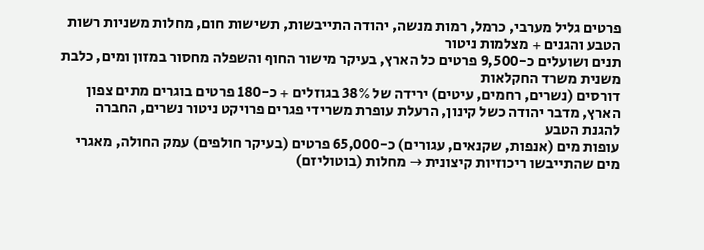פרטים גליל מערבי, כרמל, רמות מנשה, יהודה התייבשות, תשישות חום, מחלות משניות רשות הטבע והגנים + מצלמות ניטור
תנים ושועלים כ-9,500 פרטים כל הארץ, בעיקר מישור החוף והשפלה מחסור במזון ומים, כלבת משנית משרד החקלאות
דורסים (נשרים, רחמים, עיטים) ירידה של 38% בגוזלים + כ-180 פרטים בוגרים מתים צפון הארץ, מדבר יהודה כשל קינון, הרעלת עופרת משרידי פגרים פרויקט ניטור נשרים, החברה להגנת הטבע
עופות מים (אנפות, שקנאים, עגורים) כ-65,000 פרטים (בעיקר חולפים) עמק החולה, מאגרי מים שהתייבשו ריכוזיות קיצונית → מחלות (בוטוליזם)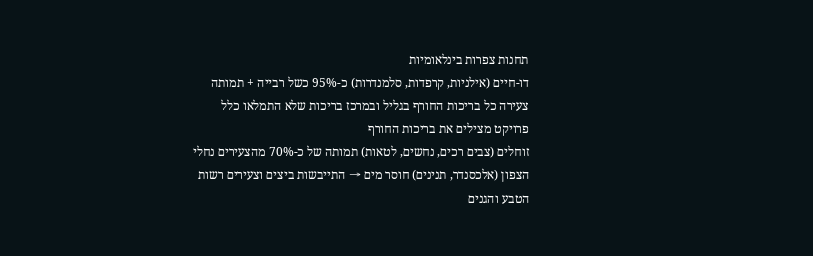תחנות צפרות בינלאומיות
דו-חיים (אילניות, קרפדות, סלמנדרות) כ-95% כשל רבייה + תמותה צעירה כל בריכות החורף בגליל ובמרכז בריכות שלא התמלאו כלל פרויקט מצילים את בריכות החורף
זוחלים (צבים רכים, נחשים, לטאות) תמותה של כ-70% מהצעירים נחלי הצפון (אלכסנדר, תנינים) חוסר מים → התייבשות ביצים וצעירים רשות הטבע והגנים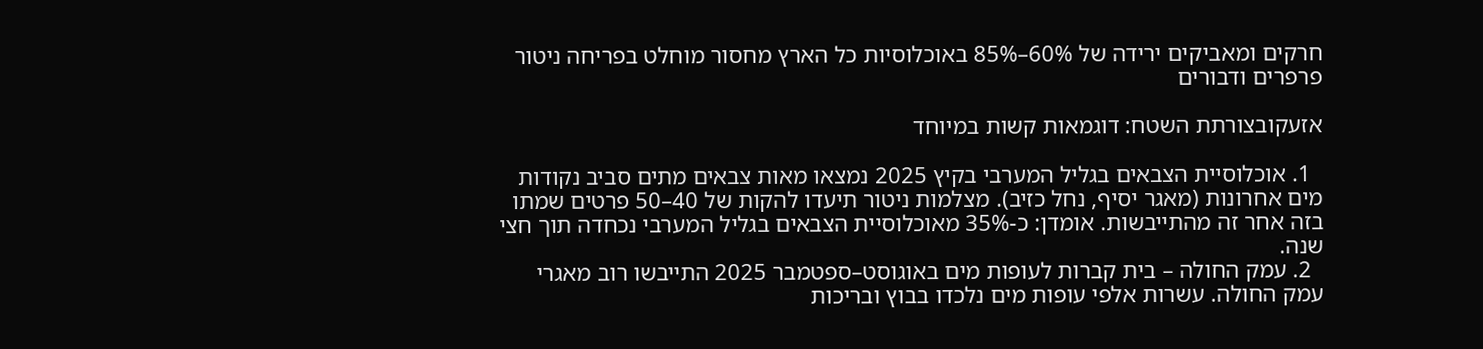חרקים ומאביקים ירידה של 60%–85% באוכלוסיות כל הארץ מחסור מוחלט בפריחה ניטור פרפרים ודבורים

אזעקובצורתת השטח: דוגמאות קשות במיוחד

  1. אוכלוסיית הצבאים בגליל המערבי בקיץ 2025 נמצאו מאות צבאים מתים סביב נקודות מים אחרונות (מאגר יסיף, נחל כזיב). מצלמות ניטור תיעדו להקות של 40–50 פרטים שמתו בזה אחר זה מהתייבשות. אומדן: כ-35% מאוכלוסיית הצבאים בגליל המערבי נכחדה תוך חצי שנה.
  2. עמק החולה – בית קברות לעופות מים באוגוסט–ספטמבר 2025 התייבשו רוב מאגרי עמק החולה. עשרות אלפי עופות מים נלכדו בבוץ ובריכות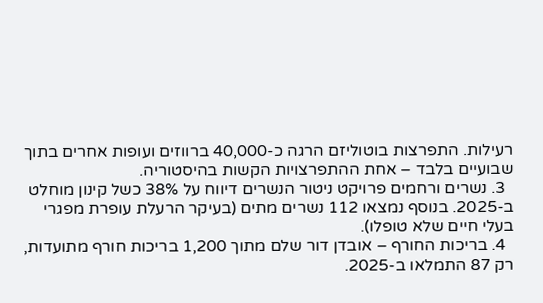רעילות. התפרצות בוטוליזם הרגה כ-40,000 ברווזים ועופות אחרים בתוך שבועיים בלבד – אחת ההתפרצויות הקשות בהיסטוריה.
  3. נשרים ורחמים פרויקט ניטור הנשרים דיווח על 38% כשל קינון מוחלט ב-2025. בנוסף נמצאו 112 נשרים מתים (בעיקר הרעלת עופרת מפגרי בעלי חיים שלא טופלו).
  4. בריכות החורף – אובדן דור שלם מתוך 1,200 בריכות חורף מתועדות, רק 87 התמלאו ב-2025.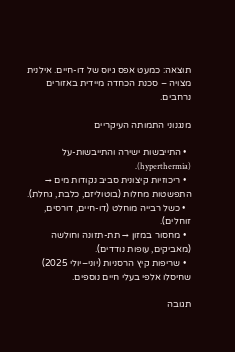תוצאה: כמעט אפס גיוס של דו-חיים. אילנית מצויה – סכנת הכחדה מיידית באזורים נרחבים.

מנגנוני התמותה העיקריים

  • התייבשות ישירה והתייבשות-על (hyperthermia).
  • ריכוזיות קיצונית סביב נקודות מים → התפשטות מחלות (בוטוליזם, כלבת, גחלת).
  • כשל רבייה מוחלט (דו-חיים, דורסים, זוחלים).
  • מחסור במזון → תת-תזונה וחולשה (מאביקים, עופות נודדים).
  • שריפות קיץ הרסניות (יוני–יולי 2025) שחיסלו אלפי בעלי חיים נוספים.

תגובה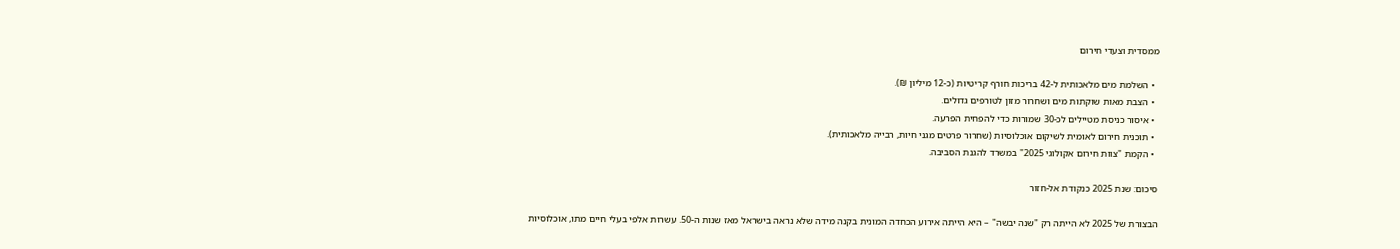ממסדית וצעדי חירום

  • השלמת מים מלאכותית ל-42 בריכות חורף קריטיות (כ-12 מיליון ₪).
  • הצבת מאות שוקתות מים ושחרור מזון לטורפים גדולים.
  • איסור כניסת מטיילים לכ-30 שמורות כדי להפחית הפרעה.
  • תוכנית חירום לאומית לשיקום אוכלוסיות (שחרור פרטים מגני חיות, רבייה מלאכותית).
  • הקמת "צוות חירום אקולוגי 2025" במשרד להגנת הסביבה.

סיכום: שנת 2025 כנקודת אל-חזור

הבצורת של 2025 לא הייתה רק "שנה יבשה" – היא הייתה אירוע הכחדה המונית בקנה מידה שלא נראה בישראל מאז שנות ה-50. עשרות אלפי בעלי חיים מתו, אוכלוסיות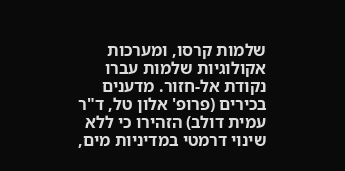שלמות קרסו, ומערכות אקולוגיות שלמות עברו נקודת אל-חזור. מדענים בכירים (פרופ' אלון טל, ד"ר עמית דולב) הזהירו כי ללא שינוי דרמטי במדיניות מים,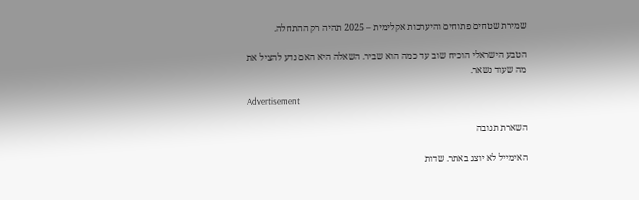שמירת שטחים פתוחים והיערכות אקלימית – 2025 תהיה רק ההתחלה.

הטבע הישראלי הוכיח שוב עד כמה הוא שביר. השאלה היא האם נדע להציל את מה שעוד נשאר.

Advertisement

השארת תגובה

האימייל לא יוצג באתר. שדות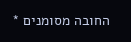החובה מסומנים *